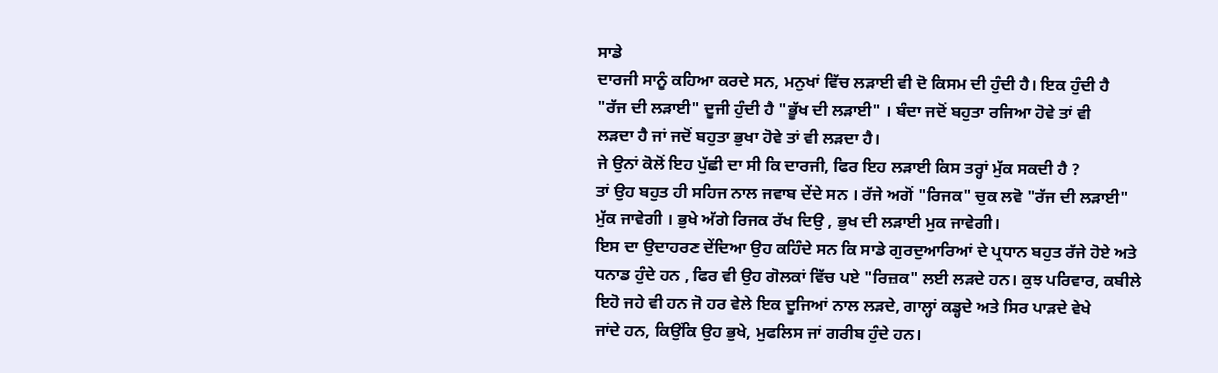ਸਾਡੇ
ਦਾਰਜੀ ਸਾਨੂੰ ਕਹਿਆ ਕਰਦੇ ਸਨ, ਮਨੁਖਾਂ ਵਿੱਚ ਲੜਾਈ ਵੀ ਦੋ ਕਿਸਮ ਦੀ ਹੁੰਦੀ ਹੈ। ਇਕ ਹੁੰਦੀ ਹੈ
"ਰੱਜ ਦੀ ਲੜਾਈ" ਦੂਜੀ ਹੁੰਦੀ ਹੈ "ਭੂੱਖ ਦੀ ਲੜਾਈ" । ਬੰਦਾ ਜਦੋਂ ਬਹੁਤਾ ਰਜਿਆ ਹੋਵੇ ਤਾਂ ਵੀ
ਲੜਦਾ ਹੈ ਜਾਂ ਜਦੋਂ ਬਹੁਤਾ ਭੁਖਾ ਹੋਵੇ ਤਾਂ ਵੀ ਲੜਦਾ ਹੈ।
ਜੇ ਉਨਾਂ ਕੋਲੋਂ ਇਹ ਪੁੱਛੀ ਦਾ ਸੀ ਕਿ ਦਾਰਜੀ, ਫਿਰ ਇਹ ਲੜਾਈ ਕਿਸ ਤਰ੍ਹਾਂ ਮੁੱਕ ਸਕਦੀ ਹੈ ?
ਤਾਂ ਉਹ ਬਹੁਤ ਹੀ ਸਹਿਜ ਨਾਲ ਜਵਾਬ ਦੇਂਦੇ ਸਨ । ਰੱਜੇ ਅਗੋਂ "ਰਿਜਕ" ਚੁਕ ਲਵੋ "ਰੱਜ ਦੀ ਲੜਾਈ"
ਮੁੱਕ ਜਾਵੇਗੀ । ਭੁਖੇ ਅੱਗੇ ਰਿਜਕ ਰੱਖ ਦਿਉ , ਭੁਖ ਦੀ ਲੜਾਈ ਮੁਕ ਜਾਵੇਗੀ।
ਇਸ ਦਾ ਉਦਾਹਰਣ ਦੇਂਦਿਆ ਉਹ ਕਹਿੰਦੇ ਸਨ ਕਿ ਸਾਡੇ ਗੁਰਦੁਆਰਿਆਂ ਦੇ ਪ੍ਰਧਾਨ ਬਹੁਤ ਰੱਜੇ ਹੋਏ ਅਤੇ
ਧਨਾਡ ਹੁੰਦੇ ਹਨ , ਫਿਰ ਵੀ ਉਹ ਗੋਲਕਾਂ ਵਿੱਚ ਪਏ "ਰਿਜ਼ਕ" ਲਈ ਲੜਦੇ ਹਨ। ਕੁਝ ਪਰਿਵਾਰ, ਕਬੀਲੇ
ਇਹੋ ਜਹੇ ਵੀ ਹਨ ਜੋ ਹਰ ਵੇਲੇ ਇਕ ਦੂਜਿਆਂ ਨਾਲ ਲੜਦੇ, ਗਾਲ੍ਹਾਂ ਕਡ੍ਹਦੇ ਅਤੇ ਸਿਰ ਪਾੜਦੇ ਵੇਖੇ
ਜਾਂਦੇ ਹਨ, ਕਿਉਂਕਿ ਉਹ ਭੁਖੇ, ਮੁਫਲਿਸ ਜਾਂ ਗਰੀਬ ਹੁੰਦੇ ਹਨ।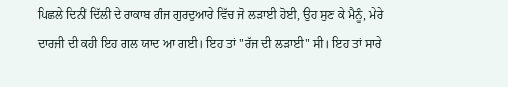ਪਿਛਲੇ ਦਿਨੀਂ ਦਿੱਲੀ ਦੇ ਰਾਕਾਬ ਗੰਜ ਗੁਰਦੁਆਰੇ ਵਿੱਚ ਜੋ ਲੜਾਈ ਹੋਈ, ਉਹ ਸੁਣ ਕੇ ਮੈਨੂੰ, ਮੇਰੇ
ਦਾਰਜੀ ਦੀ ਕਹੀ ਇਹ ਗਲ ਯਾਦ ਆ ਗਈ। ਇਹ ਤਾਂ "ਰੱਜ ਦੀ ਲੜਾਈ" ਸੀ। ਇਹ ਤਾਂ ਸਾਰੇ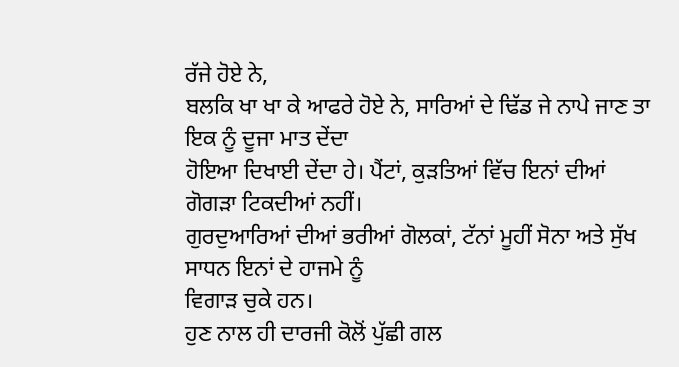ਰੱਜੇ ਹੋਏ ਨੇ,
ਬਲਕਿ ਖਾ ਖਾ ਕੇ ਆਫਰੇ ਹੋਏ ਨੇ, ਸਾਰਿਆਂ ਦੇ ਢਿੱਡ ਜੇ ਨਾਪੇ ਜਾਣ ਤਾ ਇਕ ਨੂੰ ਦੂਜਾ ਮਾਤ ਦੇਂਦਾ
ਹੋਇਆ ਦਿਖਾਈ ਦੇਂਦਾ ਹੇ। ਪੈਂਟਾਂ, ਕੁੜਤਿਆਂ ਵਿੱਚ ਇਨਾਂ ਦੀਆਂ ਗੋਗੜਾ ਟਿਕਦੀਆਂ ਨਹੀਂ।
ਗੁਰਦੁਆਰਿਆਂ ਦੀਆਂ ਭਰੀਆਂ ਗੋਲਕਾਂ, ਟੱਨਾਂ ਮੂਹੀਂ ਸੋਨਾ ਅਤੇ ਸੁੱਖ ਸਾਧਨ ਇਨਾਂ ਦੇ ਹਾਜਮੇ ਨੂੰ
ਵਿਗਾੜ ਚੁਕੇ ਹਨ।
ਹੁਣ ਨਾਲ ਹੀ ਦਾਰਜੀ ਕੋਲੋਂ ਪੁੱਛੀ ਗਲ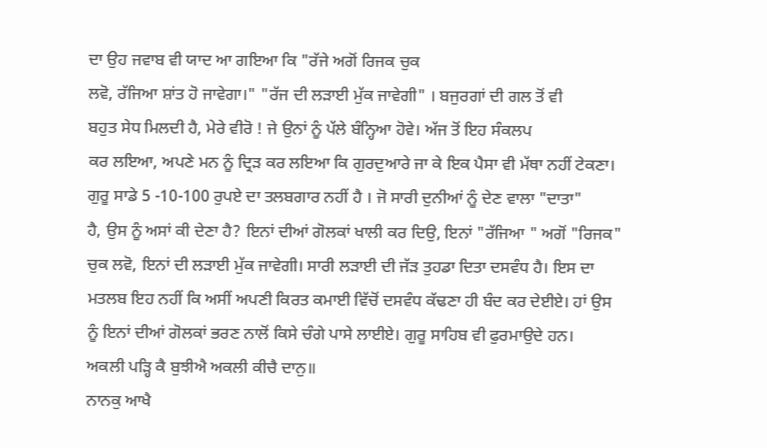ਦਾ ਉਹ ਜਵਾਬ ਵੀ ਯਾਦ ਆ ਗਇਆ ਕਿ "ਰੱਜੇ ਅਗੋਂ ਰਿਜਕ ਚੁਕ
ਲਵੋ, ਰੱਜਿਆ ਸ਼ਾਂਤ ਹੋ ਜਾਵੇਗਾ।" "ਰੱਜ ਦੀ ਲੜਾਈ ਮੁੱਕ ਜਾਵੇਗੀ" । ਬਜੁਰਗਾਂ ਦੀ ਗਲ ਤੋਂ ਵੀ
ਬਹੁਤ ਸੇਧ ਮਿਲਦੀ ਹੈ, ਮੇਰੇ ਵੀਰੋ ! ਜੇ ਉਨਾਂ ਨੂੰ ਪੱਲੇ ਬੰਨ੍ਹਿਆ ਹੋਵੇ। ਅੱਜ ਤੋਂ ਇਹ ਸੰਕਲਪ
ਕਰ ਲਇਆ, ਅਪਣੇ ਮਨ ਨੂੰ ਦ੍ਰਿੜ ਕਰ ਲਇਆ ਕਿ ਗੁਰਦੁਆਰੇ ਜਾ ਕੇ ਇਕ ਪੈਸਾ ਵੀ ਮੱਥਾ ਨਹੀਂ ਟੇਕਣਾ।
ਗੁਰੂ ਸਾਡੇ 5 -10-100 ਰੁਪਏ ਦਾ ਤਲਬਗਾਰ ਨਹੀਂ ਹੈ । ਜੋ ਸਾਰੀ ਦੁਨੀਆਂ ਨੂੰ ਦੇਣ ਵਾਲਾ "ਦਾਤਾ"
ਹੈ, ਉਸ ਨੂੰ ਅਸਾਂ ਕੀ ਦੇਣਾ ਹੈ? ਇਨਾਂ ਦੀਆਂ ਗੋਲਕਾਂ ਖਾਲੀ ਕਰ ਦਿਉ, ਇਨਾਂ "ਰੱਜਿਆ " ਅਗੋਂ "ਰਿਜਕ"
ਚੁਕ ਲਵੋ, ਇਨਾਂ ਦੀ ਲੜਾਈ ਮੁੱਕ ਜਾਵੇਗੀ। ਸਾਰੀ ਲੜਾਈ ਦੀ ਜੱੜ ਤੁਹਡਾ ਦਿਤਾ ਦਸਵੰਧ ਹੈ। ਇਸ ਦਾ
ਮਤਲਬ ਇਹ ਨਹੀਂ ਕਿ ਅਸੀਂ ਅਪਣੀ ਕਿਰਤ ਕਮਾਈ ਵਿੱਚੋਂ ਦਸਵੰਧ ਕੱਢਣਾ ਹੀ ਬੰਦ ਕਰ ਦੇਈਏ। ਹਾਂ ਉਸ
ਨੂੰ ਇਨਾਂ ਦੀਆਂ ਗੋਲਕਾਂ ਭਰਣ ਨਾਲੋਂ ਕਿਸੇ ਚੰਗੇ ਪਾਸੇ ਲਾਈਏ। ਗੁਰੂ ਸਾਹਿਬ ਵੀ ਫੁਰਮਾਉਦੇ ਹਨ।
ਅਕਲੀ ਪੜ੍ਹਿ ਕੈ ਬੁਝੀਐ ਅਕਲੀ ਕੀਚੈ ਦਾਨੁ॥
ਨਾਨਕੁ ਆਖੈ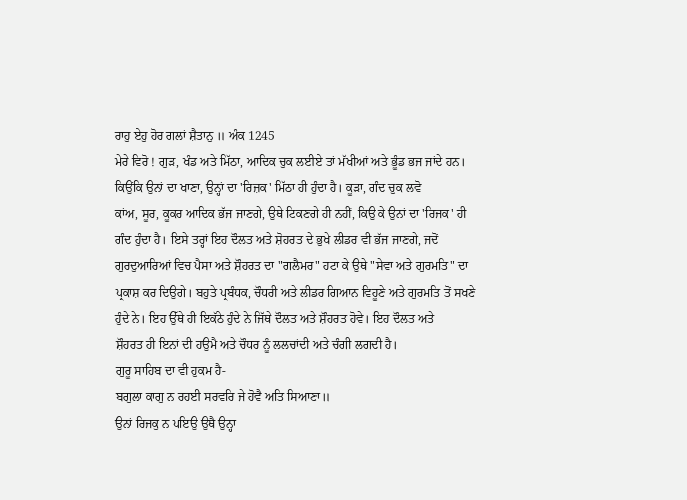ਰਾਹੁ ਏਹੁ ਹੋਰ ਗਲਾਂ ਸ਼ੈਤਾਨੁ ॥ ਅੰਕ 1245
ਮੇਰੇ ਵਿਰੋ ! ਗੁੜ, ਖੰਡ ਅਤੇ ਮਿੱਠਾ, ਆਦਿਕ ਚੁਕ ਲਈਏ ਤਾਂ ਮੱਖੀਆਂ ਅਤੇ ਭੂੰਡ ਭਜ ਜਾਂਦੇ ਹਨ।
ਕਿਉਂਕਿ ਉਨਾਂ ਦਾ ਖਾਣਾ, ਉਨ੍ਹਾਂ ਦਾ 'ਰਿਜ਼ਕ' ਮਿੱਠਾ ਹੀ ਹੁੰਦਾ ਹੈ। ਕੂੜਾ, ਗੰਦ ਚੁਕ ਲਵੋ
ਕਾਂਅ, ਸੂਰ, ਕੂਕਰ ਆਦਿਕ ਭੱਜ ਜਾਣਗੇ, ਉਥੇ ਟਿਕਣਗੇ ਹੀ ਨਹੀਂ, ਕਿਉ ਕੇ ਉਨਾਂ ਦਾ 'ਰਿਜਕ' ਹੀ
ਗੰਦ ਹੁੰਦਾ ਹੈ। ਇਸੇ ਤਰ੍ਹਾਂ ਇਹ ਦੌਲਤ ਅਤੇ ਸ਼ੋਹਰਤ ਦੇ ਭੁਖੇ ਲੀਡਰ ਵੀ ਭੱਜ ਜਾਣਗੇ, ਜਦੋਂ
ਗੁਰਦੁਆਰਿਆਂ ਵਿਚ ਪੈਸਾ ਅਤੇ ਸ਼ੌਹਰਤ ਦਾ "ਗਲੈਮਰ" ਹਟਾ ਕੇ ਉਥੇ "ਸੇਵਾ ਅਤੇ ਗੁਰਮਤਿ" ਦਾ
ਪ੍ਰਕਾਸ਼ ਕਰ ਦਿਉਗੇ। ਬਹੁਤੇ ਪ੍ਰਬੰਧਕ, ਚੌਧਰੀ ਅਤੇ ਲੀਡਰ ਗਿਆਨ ਵਿਹੂਣੇ ਅਤੇ ਗੁਰਮਤਿ ਤੋਂ ਸਖਣੇ
ਹੁੰਦੇ ਨੇ। ਇਹ ਉੱਥੇ ਹੀ ਇਕੱਠੇ ਹੁੰਦੇ ਨੇ ਜਿੱਥੇ ਦੌਲਤ ਅਤੇ ਸ਼ੌਹਰਤ ਹੋਵੇ। ਇਹ ਦੌਲਤ ਅਤੇ
ਸ਼ੌਹਰਤ ਹੀ ਇਨਾਂ ਦੀ ਹਉਮੈ ਅਤੇ ਚੌਧਰ ਨੂੰ ਲਲਚਾਂਦੀ ਅਤੇ ਚੰਗੀ ਲਗਦੀ ਹੈ।
ਗੁਰੂ ਸਾਹਿਬ ਦਾ ਵੀ ਹੁਕਮ ਹੈ-
ਬਗੁਲਾ ਕਾਗੁ ਨ ਰਹਈ ਸਰਵਰਿ ਜੇ ਹੋਵੈ ਅਤਿ ਸਿਆਣਾ॥
ਉਨਾਂ ਰਿਜਕੁ ਨ ਪਇਉ ਉਥੈ ਉਨ੍ਹਾ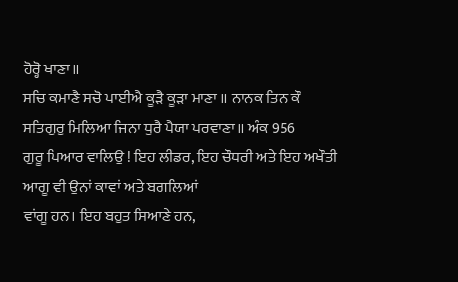ਹੋਰ੍ਹੋ ਖਾਣਾ॥
ਸਚਿ ਕਮਾਣੈ ਸਚੋ ਪਾਈਐ ਕੂੜੈ ਕੂੜਾ ਮਾਣਾ ॥ ਨਾਨਕ ਤਿਨ ਕੌ
ਸਤਿਗੁਰੁ ਮਿਲਿਆ ਜਿਨਾ ਧੁਰੈ ਪੈਯਾ ਪਰਵਾਣਾ॥ ਅੰਕ 956
ਗੁਰੂ ਪਿਆਰ ਵਾਲਿਉ ! ਇਹ ਲੀਡਰ, ਇਹ ਚੌਧਰੀ ਅਤੇ ਇਹ ਅਖੌਤੀ ਆਗੂ ਵੀ ਉਨਾਂ ਕਾਵਾਂ ਅਤੇ ਬਗਲਿਆਂ
ਵਾਂਗੂ ਹਨ। ਇਹ ਬਹੁਤ ਸਿਆਣੇ ਹਨ,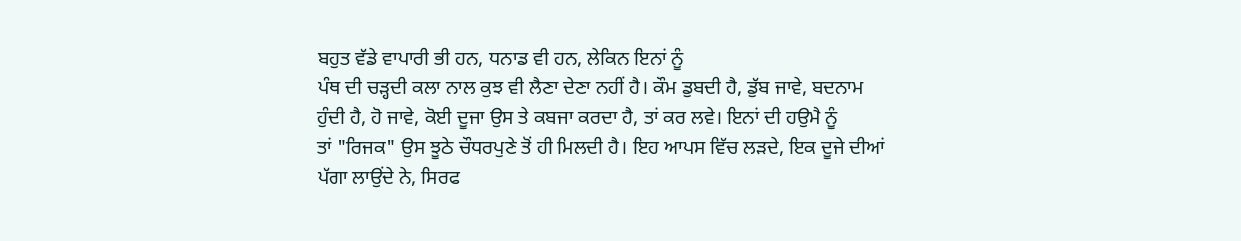ਬਹੁਤ ਵੱਡੇ ਵਾਪਾਰੀ ਭੀ ਹਨ, ਧਨਾਡ ਵੀ ਹਨ, ਲੇਕਿਨ ਇਨਾਂ ਨੂੰ
ਪੰਥ ਦੀ ਚੜ੍ਹਦੀ ਕਲਾ ਨਾਲ ਕੁਝ ਵੀ ਲੈਣਾ ਦੇਣਾ ਨਹੀਂ ਹੈ। ਕੌਮ ਡੁਬਦੀ ਹੈ, ਡੁੱਬ ਜਾਵੇ, ਬਦਨਾਮ
ਹੁੰਦੀ ਹੈ, ਹੋ ਜਾਵੇ, ਕੋਈ ਦੂਜਾ ਉਸ ਤੇ ਕਬਜਾ ਕਰਦਾ ਹੈ, ਤਾਂ ਕਰ ਲਵੇ। ਇਨਾਂ ਦੀ ਹਉਮੈ ਨੂੰ
ਤਾਂ "ਰਿਜਕ" ਉਸ ਝੂਠੇ ਚੌਧਰਪੁਣੇ ਤੋਂ ਹੀ ਮਿਲਦੀ ਹੈ। ਇਹ ਆਪਸ ਵਿੱਚ ਲੜਦੇ, ਇਕ ਦੂਜੇ ਦੀਆਂ
ਪੱਗਾ ਲਾਉਂਦੇ ਨੇ, ਸਿਰਫ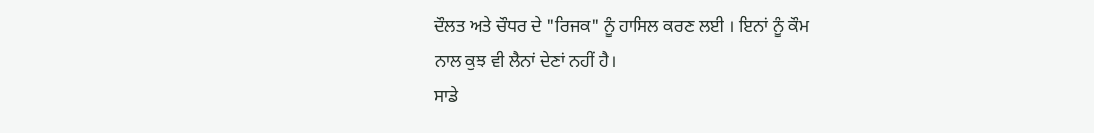ਦੌਲਤ ਅਤੇ ਚੌਧਰ ਦੇ "ਰਿਜਕ" ਨੂੰ ਹਾਸਿਲ ਕਰਣ ਲਈ । ਇਨਾਂ ਨੂੰ ਕੌਮ
ਨਾਲ ਕੁਝ ਵੀ ਲੈਨਾਂ ਦੇਣਾਂ ਨਹੀਂ ਹੈ।
ਸਾਡੇ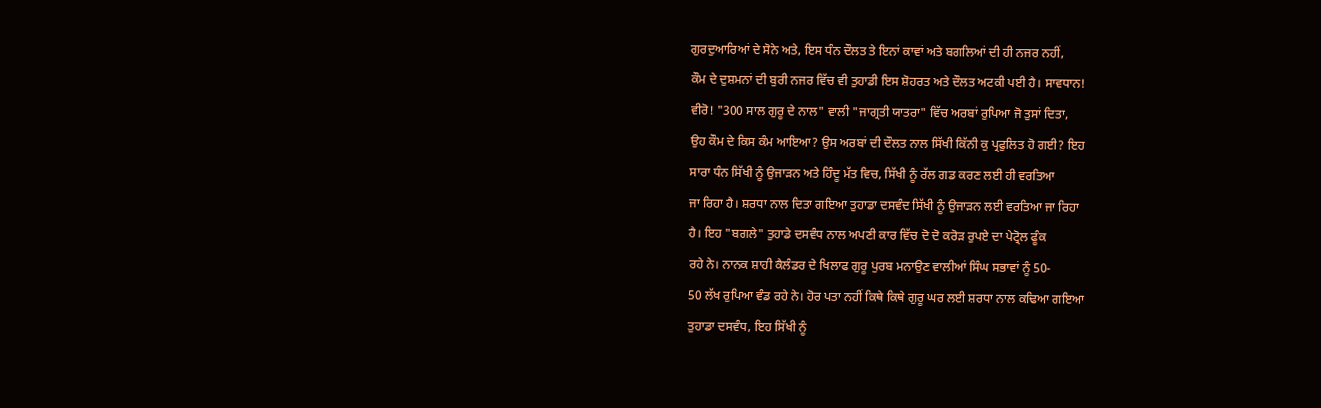ਗੁਰਦੁਆਰਿਆਂ ਦੇ ਸੋਨੇ ਅਤੇ, ਇਸ ਧੰਨ ਦੌਲਤ ਤੇ ਇਨਾਂ ਕਾਵਾਂ ਅਤੇ ਬਗਲਿਆਂ ਦੀ ਹੀ ਨਜਰ ਨਹੀਂ,
ਕੌਮ ਦੇ ਦੁਸ਼ਮਨਾਂ ਦੀ ਬੁਰੀ ਨਜਰ ਵਿੱਚ ਵੀ ਤੁਹਾਡੀ ਇਸ ਸ਼ੋਹਰਤ ਅਤੇ ਦੌਲਤ ਅਟਕੀ ਪਈ ਹੈ। ਸਾਵਧਾਨ!
ਵੀਰੋ! "300 ਸਾਲ ਗੁਰੂ ਦੇ ਨਾਲ" ਵਾਲੀ "ਜਾਗ੍ਰਤੀ ਯਾਤਰਾ" ਵਿੱਚ ਅਰਬਾਂ ਰੁਪਿਆ ਜੋ ਤੁਸਾਂ ਦਿਤਾ,
ਉਹ ਕੌਮ ਦੇ ਕਿਸ ਕੰਮ ਆਇਆ? ਉਸ ਅਰਬਾਂ ਦੀ ਦੌਲਤ ਨਾਲ ਸਿੱਖੀ ਕਿੱਨੀ ਕੁ ਪ੍ਰਫੁਲਿਤ ਹੋ ਗਈ? ਇਹ
ਸਾਰਾ ਧੰਨ ਸਿੱਖੀ ਨੂੰ ਉਜਾੜਨ ਅਤੇ ਹਿੰਦੂ ਮੱਤ ਵਿਚ, ਸਿੱਖੀ ਨੂੰ ਰੱਲ ਗਡ ਕਰਣ ਲਈ ਹੀ ਵਰਤਿਆ
ਜਾ ਰਿਹਾ ਹੈ। ਸ਼ਰਧਾ ਨਾਲ ਦਿਤਾ ਗਇਆ ਤੁਹਾਡਾ ਦਸਵੰਦ ਸਿੱਖੀ ਨੂੰ ਉਜਾੜਨ ਲਈ ਵਰਤਿਆ ਜਾ ਰਿਹਾ
ਹੈ। ਇਹ "ਬਗਲੇ" ਤੁਹਾਡੇ ਦਸਵੰਧ ਨਾਲ ਅਪਣੀ ਕਾਰ ਵਿੱਚ ਦੋ ਦੋ ਕਰੋੜ ਰੁਪਏ ਦਾ ਪੇਟ੍ਰੋਲ ਫੂੰਕ
ਰਹੇ ਨੇ। ਨਾਨਕ ਸ਼ਾਹੀ ਕੈਲੰਡਰ ਦੇ ਖਿਲਾਫ ਗੁਰੂ ਪੁਰਬ ਮਨਾਉਣ ਵਾਲੀਆਂ ਸਿੰਘ ਸਭਾਵਾਂ ਨੂੰ 50-
50 ਲੱਖ ਰੁਪਿਆ ਵੰਡ ਰਹੇ ਨੇ। ਹੋਰ ਪਤਾ ਨਹੀਂ ਕਿਥੇ ਕਿਥੇ ਗੁਰੂ ਘਰ ਲਈ ਸ਼ਰਧਾ ਨਾਲ ਕਢਿਆ ਗਇਆ
ਤੁਹਾਡਾ ਦਸਵੰਧ, ਇਹ ਸਿੱਖੀ ਨੂੰ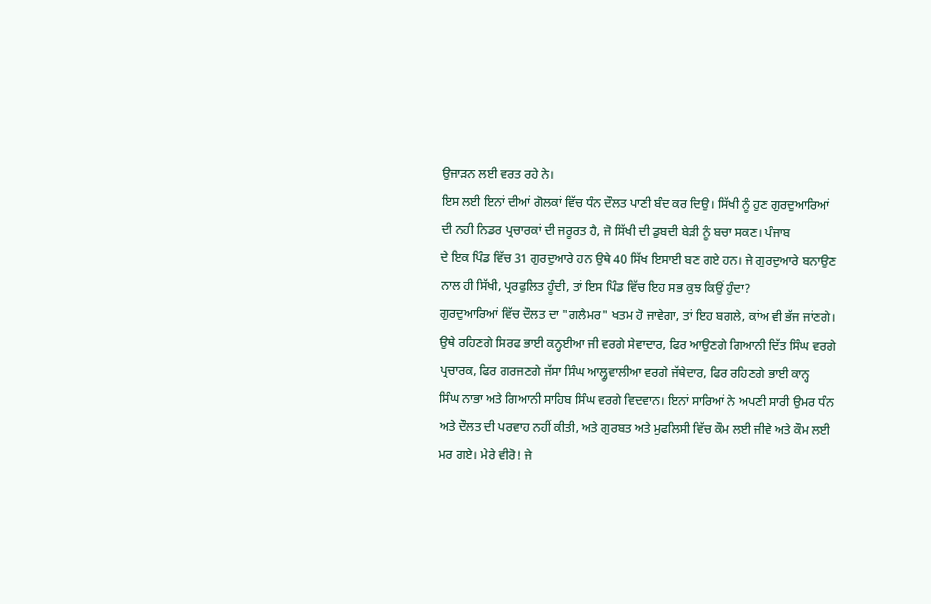ਉਜਾੜਨ ਲਈ ਵਰਤ ਰਹੇ ਨੇ।
ਇਸ ਲਈ ਇਨਾਂ ਦੀਆਂ ਗੋਲਕਾਂ ਵਿੱਚ ਧੰਨ ਦੌਲਤ ਪਾਣੀ ਬੰਦ ਕਰ ਦਿਉ। ਸਿੱਖੀ ਨੂੰ ਹੁਣ ਗੁਰਦੁਆਰਿਆਂ
ਦੀ ਨਹੀ ਨਿਡਰ ਪ੍ਰਚਾਰਕਾਂ ਦੀ ਜਰੂਰਤ ਹੈ, ਜੋ ਸਿੱਖੀ ਦੀ ਡੁਬਦੀ ਬੇੜੀ ਨੂੰ ਬਚਾ ਸਕਣ। ਪੰਜਾਬ
ਦੇ ਇਕ ਪਿੰਡ ਵਿੱਚ 31 ਗੁਰਦੁਆਰੇ ਹਨ ਉਥੇ 40 ਸਿੱਖ ਇਸਾਈ ਬਣ ਗਏ ਹਨ। ਜੇ ਗੁਰਦੁਆਰੇ ਬਨਾਉਣ
ਨਾਲ ਹੀ ਸਿੱਖੀ, ਪ੍ਰਰਫੁਲਿਤ ਹੂੰਦੀ, ਤਾਂ ਇਸ ਪਿੰਡ ਵਿੱਚ ਇਹ ਸਭ ਕੁਝ ਕਿਉਂ ਹੁੰਦਾ?
ਗੁਰਦੁਆਰਿਆਂ ਵਿੱਚ ਦੌਲਤ ਦਾ "ਗਲੈਮਰ" ਖਤਮ ਹੋ ਜਾਵੇਗਾ, ਤਾਂ ਇਹ ਬਗਲੇ, ਕਾਂਅ ਵੀ ਭੱਜ ਜਾਂਣਗੇ।
ਉਥੇ ਰਹਿਣਗੇ ਸਿਰਫ ਭਾਈ ਕਨ੍ਹਈਆ ਜੀ ਵਰਗੇ ਸੇਵਾਦਾਰ, ਫਿਰ ਆਉਣਗੇ ਗਿਆਨੀ ਦਿੱਤ ਸਿੰਘ ਵਰਗੇ
ਪ੍ਰਚਾਰਕ, ਫਿਰ ਗਰਜਣਗੇ ਜੱਸਾ ਸਿੰਘ ਆਲ੍ਹੂਵਾਲੀਆ ਵਰਗੇ ਜੱਥੇਦਾਰ, ਫਿਰ ਰਹਿਣਗੇ ਭਾਈ ਕਾਨ੍ਹ
ਸਿੰਘ ਨਾਭਾ ਅਤੇ ਗਿਆਨੀ ਸਾਹਿਬ ਸਿੰਘ ਵਰਗੇ ਵਿਦਵਾਨ। ਇਨਾਂ ਸਾਰਿਆਂ ਨੇ ਅਪਣੀ ਸਾਰੀ ਉਮਰ ਧੰਨ
ਅਤੇ ਦੌਲਤ ਦੀ ਪਰਵਾਹ ਨਹੀਂ ਕੀਤੀ, ਅਤੇ ਗੁਰਬਤ ਅਤੇ ਮੁਫਲਿਸੀ ਵਿੱਚ ਕੌਮ ਲਈ ਜੀਵੇ ਅਤੇ ਕੌਮ ਲਈ
ਮਰ ਗਏ। ਮੇਰੇ ਵੀਰੋ! ਜੇ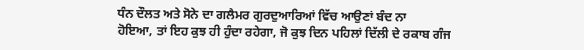ਧੰਨ ਦੌਲਤ ਅਤੇ ਸੋਨੇ ਦਾ ਗਲੈਮਰ ਗੁਰਦੁਆਰਿਆਂ ਵਿੱਚ ਆਉਣਾਂ ਬੰਦ ਨਾ
ਹੋਇਆ, ਤਾਂ ਇਹ ਕੁਝ ਹੀ ਹੁੰਦਾ ਰਹੇਗਾ, ਜੋ ਕੁਝ ਦਿਨ ਪਹਿਲਾਂ ਦਿੱਲੀ ਦੇ ਰਕਾਬ ਗੰਜ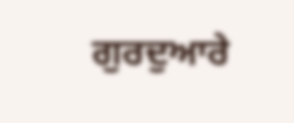ਗੁਰਦੁਆਰੇ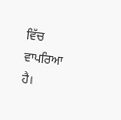ਵਿੱਚ ਵਾਪਰਿਆ ਹੈ।